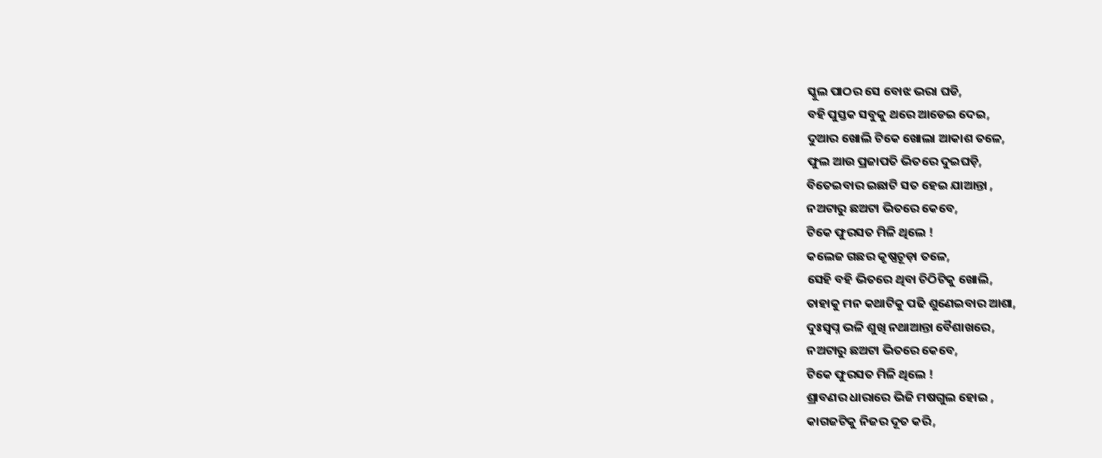ସ୍କୁଲ ପାଠର ସେ ବୋଝ ଭରା ଘଡି,
ବହି ପୁସ୍ତକ ସବୁକୁ ଥରେ ଆଡେଇ ଦେଇ,
ଦୁଆର ଖୋଲି ଟିକେ ଖୋଲା ଆକାଶ ତଳେ,
ଫୁଲ ଆଉ ପ୍ରଜାପତି ଭିତରେ ଦୁଇଘଡ଼ି,
ବିତେଇବାର ଇଛାଟି ସତ ହେଇ ଯାଆନ୍ତା ,
ନଅଟାରୁ ଛଅଟା ଭିତରେ କେବେ,
ଟିକେ ଫୁରସତ ମିଳି ଥିଲେ !
କଲେଜ ଗଛର କୃଷ୍ଣଚୂଡ଼ା ତଳେ,
ସେହି ବହି ଭିତରେ ଥିବା ଚିଠିଟିକୁ ଖୋଲି,
ତାହାକୁ ମନ କଥାଟିକୁ ପଢି ଶୁଣେଇବାର ଆଶା,
ଦୁଃସ୍ଵପ୍ନ ଭଳି ଶୁଖି ନଥାଆନ୍ତା ବୈଶାଖରେ,
ନଅଟାରୁ ଛଅଟା ଭିତରେ କେବେ,
ଟିକେ ଫୁରସତ ମିଳି ଥିଲେ !
ଶ୍ରାବଣର ଧାରାରେ ଭିଜି ମଷଗୁଲ ହୋଇ ,
କାଗଜଟିକୁ ନିଜର ଦୂତ କରି,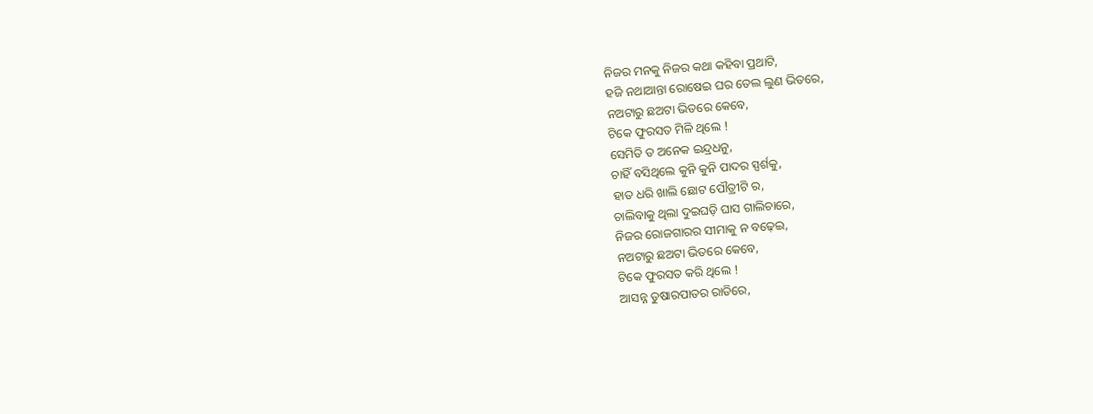ନିଜର ମନକୁ ନିଜର କଥା କହିବା ପ୍ରଥାଟି,
ହଜି ନଥାଆନ୍ତା ରୋଷେଇ ଘର ତେଲ ଲୁଣ ଭିତରେ,
ନଅଟାରୁ ଛଅଟା ଭିତରେ କେବେ,
ଟିକେ ଫୁରସତ ମିଳି ଥିଲେ !
ସେମିତି ତ ଅନେକ ଇନ୍ଦ୍ରଧନୁ,
ଚାହିଁ ବସିଥିଲେ କୁନି କୁନି ପାଦର ସ୍ପର୍ଶକୁ,
ହାତ ଧରି ଖାଲି ଛୋଟ ପୌତ୍ରୀଟି ର,
ଚାଲିବାକୁ ଥିଲା ଦୁଇଘଡ଼ି ଘାସ ଗାଲିଚାରେ,
ନିଜର ରୋଜଗାରର ସୀମାକୁ ନ ବଢ଼େଇ,
ନଅଟାରୁ ଛଅଟା ଭିତରେ କେବେ,
ଟିକେ ଫୁରସତ କରି ଥିଲେ !
ଆସନ୍ନ ତୁଷାରପାତର ରାତିରେ,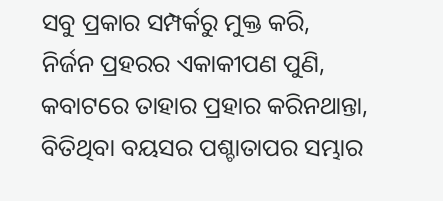ସବୁ ପ୍ରକାର ସମ୍ପର୍କରୁ ମୁକ୍ତ କରି,
ନିର୍ଜନ ପ୍ରହରର ଏକାକୀପଣ ପୁଣି,
କବାଟରେ ତାହାର ପ୍ରହାର କରିନଥାନ୍ତା,
ବିତିଥିବା ବୟସର ପଶ୍ଚାତାପର ସମ୍ଭାର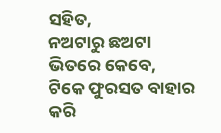ସହିତ,
ନଅଟାରୁ ଛଅଟା ଭିତରେ କେବେ,
ଟିକେ ଫୁରସତ ବାହାର କରି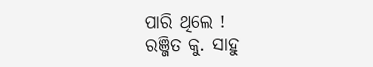ପାରି ଥିଲେ !
ରଞ୍ଜିତ କୁ. ସାହୁ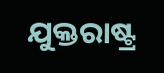ଯୁକ୍ତରାଷ୍ଟ୍ର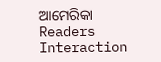ଆମେରିକା
Readers Interaction